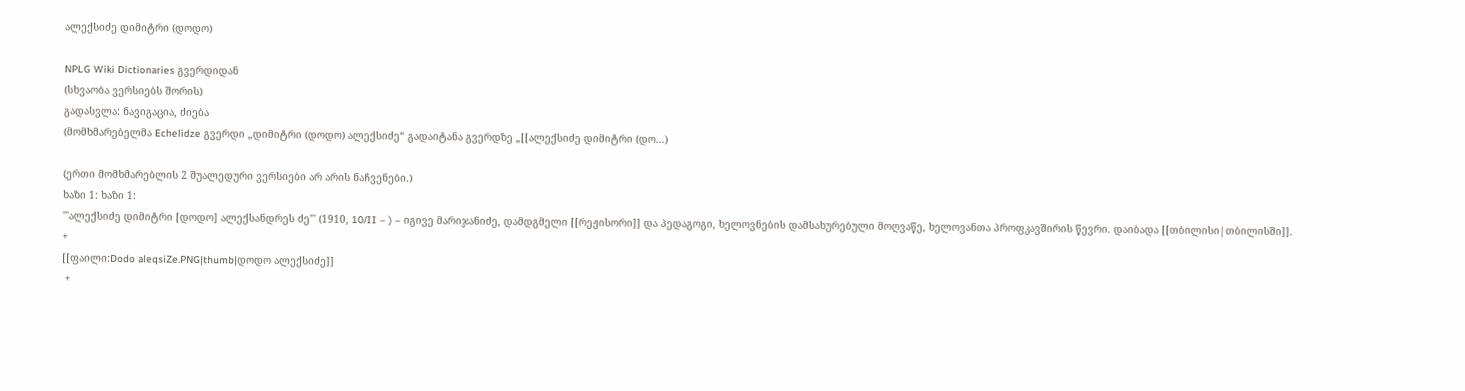ალექსიძე დიმიტრი (დოდო)

NPLG Wiki Dictionaries გვერდიდან
(სხვაობა ვერსიებს შორის)
გადასვლა: ნავიგაცია, ძიება
(მომხმარებელმა Echelidze გვერდი „დიმიტრი (დოდო) ალექსიძე“ გადაიტანა გვერდზე „[[ალექსიძე დიმიტრი (დო...)

(ერთი მომხმარებლის 2 შუალედური ვერსიები არ არის ნაჩვენები.)
ხაზი 1: ხაზი 1:
'''ალექსიძე დიმიტრი [დოდო] ალექსანდრეს ძე''' (1910, 10/II – ) – იგივე მარიჯანიძე, დამდგმელი [[რეჟისორი]] და პედაგოგი, ხელოვნების დამსახურებული მოღვაწე, ხელოვანთა პროფკავშირის წევრი. დაიბადა [[თბილისი|თბილისში]].
+
[[ფაილი:Dodo aleqsiZe.PNG|thumb|დოდო ალექსიძე]]
 +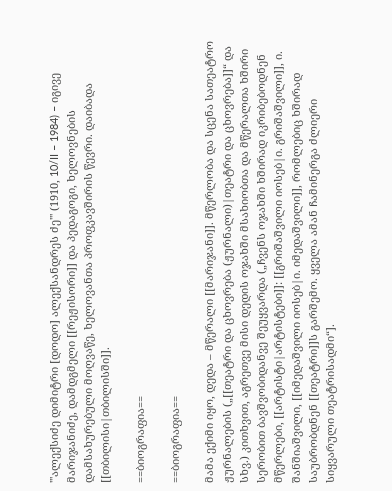'''ალექსიძე დიმიტრი [დოდო] ალექსანდრეს ძე''' (1910, 10/II – 1984) – იგივე მარიჯანიძე, დამდგმელი [[რეჟისორი]] და პედაგოგი, ხელოვნების დამსახურებული მოღვაწე, ხელოვანთა პროფკავშირის წევრი. დაიბადა [[თბილისი|თბილისში]].

==ბიოგრაფია==

==ბიოგრაფია==

მამა ექიმი იყო, დედა – მწერალი [[მარიჯანი]]. მწერლობა და სცენა სათეატრო ჟურნალების („[[თეატრი და ცხოვრება (ჟურნალი)|თეატრი და ცხოვრება]]“ და სხვ.) კითხვით, აგრეთვე მისი დედის ოჯახში მსახიობთა და მწერალთა ხშირი სერობით ბავშვობიდანვე შეუყვარდა („ჩვენს ოჯახში ხშირად იკრიბებოდნენ მწერლები, [[არტისტი|არტისტები]]: [[გრიშაშვილი იოსებ|ი. გრიშაშვილი]], ი. შანშიაშვილი, [[იმედაშვილი იოსებ|ი. იმედაშვილი]], რომლებიც ხშირად საუბრობდნენ [[თეატრი]]ს გარშემო. ყველა ამან ჩამინერგა ძლიერი სიყვარული თეატრისადმი“].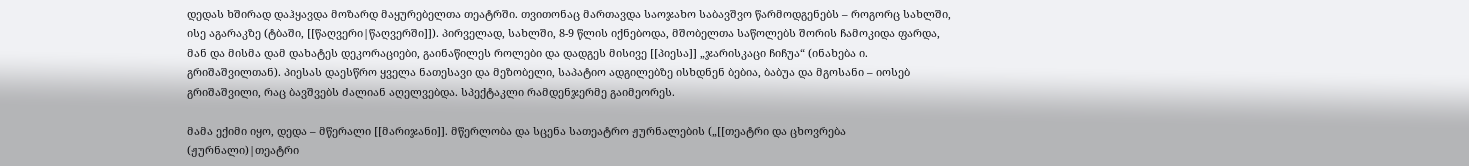დედას ხშირად დაჰყავდა მოზარდ მაყურებელთა თეატრში. თვითონაც მართავდა საოჯახო საბავშვო წარმოდგენებს – როგორც სახლში, ისე აგარაკზე (ტბაში, [[წაღვერი|წაღვერში]]). პირველად, სახლში, 8-9 წლის იქნებოდა, მშობელთა საწოლებს შორის ჩამოკიდა ფარდა, მან და მისმა დამ დახატეს დეკორაციები, გაინაწილეს როლები და დადგეს მისივე [[პიესა]] „ჯარისკაცი ჩიჩუა“ (ინახება ი. გრიშაშვილთან). პიესას დაესწრო ყველა ნათესავი და მეზობელი, საპატიო ადგილებზე ისხდნენ ბებია, ბაბუა და მგოსანი – იოსებ გრიშაშვილი, რაც ბავშვებს ძალიან აღელვებდა. სპექტაკლი რამდენჯერმე გაიმეორეს.

მამა ექიმი იყო, დედა – მწერალი [[მარიჯანი]]. მწერლობა და სცენა სათეატრო ჟურნალების („[[თეატრი და ცხოვრება (ჟურნალი)|თეატრი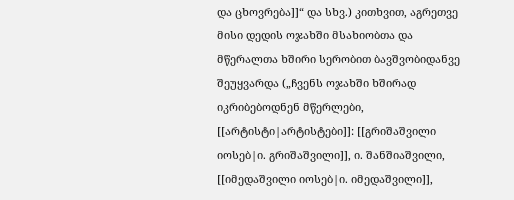და ცხოვრება]]“ და სხვ.) კითხვით, აგრეთვე მისი დედის ოჯახში მსახიობთა და მწერალთა ხშირი სერობით ბავშვობიდანვე შეუყვარდა („ჩვენს ოჯახში ხშირად იკრიბებოდნენ მწერლები, [[არტისტი|არტისტები]]: [[გრიშაშვილი იოსებ|ი. გრიშაშვილი]], ი. შანშიაშვილი, [[იმედაშვილი იოსებ|ი. იმედაშვილი]],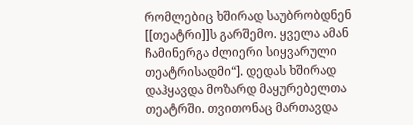რომლებიც ხშირად საუბრობდნენ [[თეატრი]]ს გარშემო. ყველა ამან ჩამინერგა ძლიერი სიყვარული თეატრისადმი“]. დედას ხშირად დაჰყავდა მოზარდ მაყურებელთა თეატრში. თვითონაც მართავდა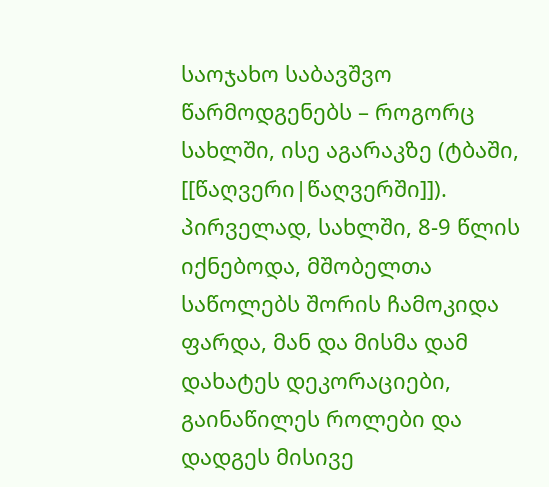საოჯახო საბავშვო წარმოდგენებს – როგორც სახლში, ისე აგარაკზე (ტბაში, [[წაღვერი|წაღვერში]]). პირველად, სახლში, 8-9 წლის იქნებოდა, მშობელთა საწოლებს შორის ჩამოკიდა ფარდა, მან და მისმა დამ დახატეს დეკორაციები, გაინაწილეს როლები და დადგეს მისივე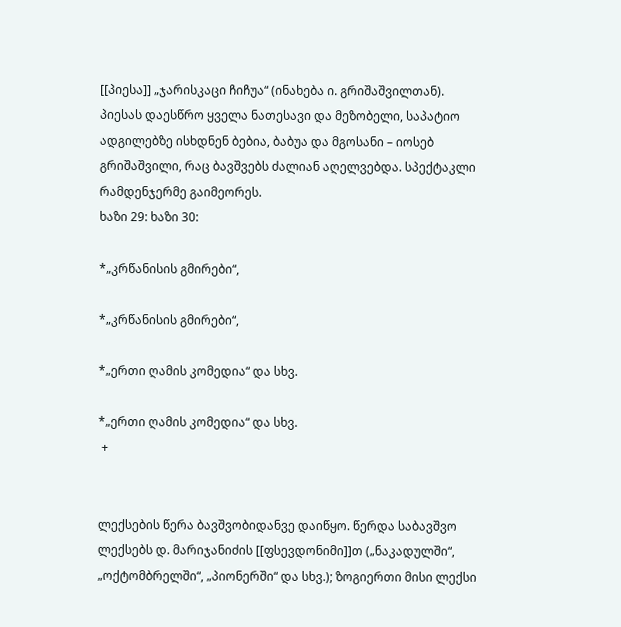[[პიესა]] „ჯარისკაცი ჩიჩუა“ (ინახება ი. გრიშაშვილთან). პიესას დაესწრო ყველა ნათესავი და მეზობელი, საპატიო ადგილებზე ისხდნენ ბებია, ბაბუა და მგოსანი – იოსებ გრიშაშვილი, რაც ბავშვებს ძალიან აღელვებდა. სპექტაკლი რამდენჯერმე გაიმეორეს.
ხაზი 29: ხაზი 30:

*„კრწანისის გმირები“,

*„კრწანისის გმირები“,

*„ერთი ღამის კომედია“ და სხვ.

*„ერთი ღამის კომედია“ და სხვ.
 +


ლექსების წერა ბავშვობიდანვე დაიწყო. წერდა საბავშვო ლექსებს დ. მარიჯანიძის [[ფსევდონიმი]]თ („ნაკადულში“, „ოქტომბრელში“, „პიონერში“ და სხვ.); ზოგიერთი მისი ლექსი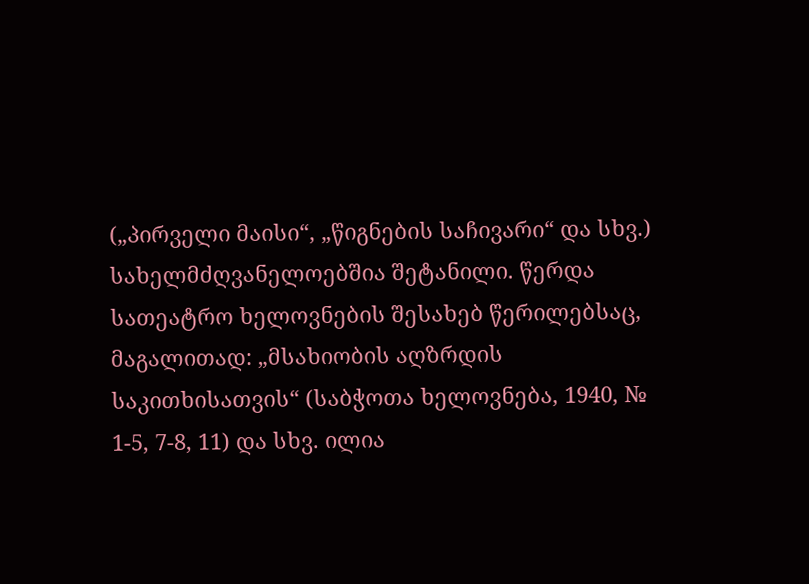(„პირველი მაისი“, „წიგნების საჩივარი“ და სხვ.) სახელმძღვანელოებშია შეტანილი. წერდა სათეატრო ხელოვნების შესახებ წერილებსაც, მაგალითად: „მსახიობის აღზრდის საკითხისათვის“ (საბჭოთა ხელოვნება, 1940, № 1-5, 7-8, 11) და სხვ. ილია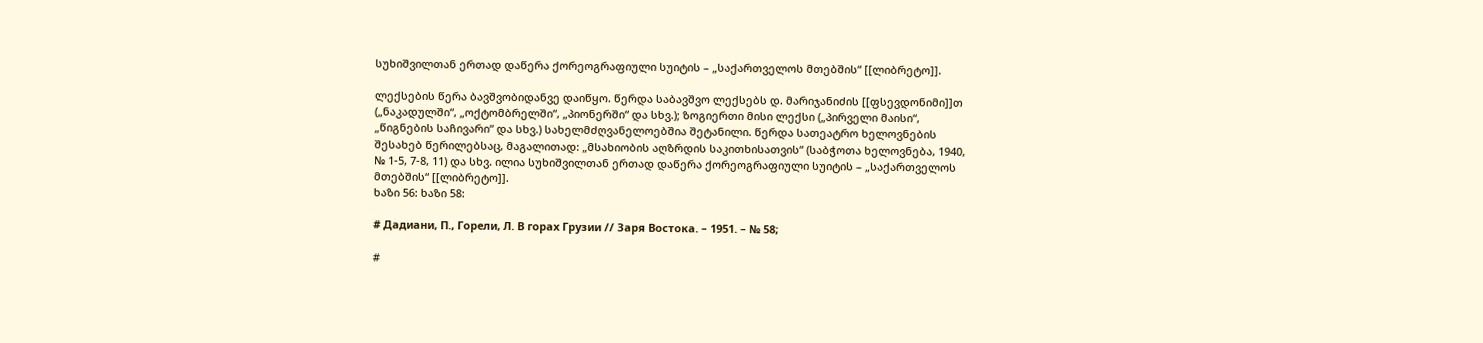სუხიშვილთან ერთად დაწერა ქორეოგრაფიული სუიტის – „საქართველოს მთებშის“ [[ლიბრეტო]].

ლექსების წერა ბავშვობიდანვე დაიწყო. წერდა საბავშვო ლექსებს დ. მარიჯანიძის [[ფსევდონიმი]]თ („ნაკადულში“, „ოქტომბრელში“, „პიონერში“ და სხვ.); ზოგიერთი მისი ლექსი („პირველი მაისი“, „წიგნების საჩივარი“ და სხვ.) სახელმძღვანელოებშია შეტანილი. წერდა სათეატრო ხელოვნების შესახებ წერილებსაც, მაგალითად: „მსახიობის აღზრდის საკითხისათვის“ (საბჭოთა ხელოვნება, 1940, № 1-5, 7-8, 11) და სხვ. ილია სუხიშვილთან ერთად დაწერა ქორეოგრაფიული სუიტის – „საქართველოს მთებშის“ [[ლიბრეტო]].
ხაზი 56: ხაზი 58:

# Дадиани, П., Горели, Л. В горах Грузии // Заря Востока. – 1951. – № 58;

#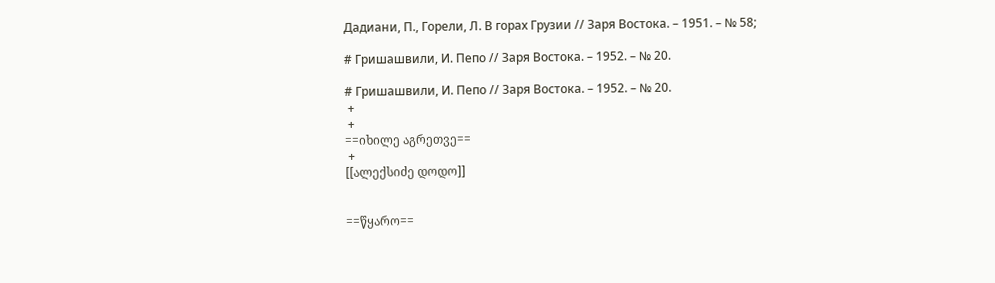Дадиани, П., Горели, Л. В горах Грузии // Заря Востока. – 1951. – № 58;

# Гришашвили, И. Пепо // Заря Востока. – 1952. – № 20.

# Гришашвили, И. Пепо // Заря Востока. – 1952. – № 20.
 +
 +
==იხილე აგრეთვე==
 +
[[ალექსიძე დოდო]]


==წყარო==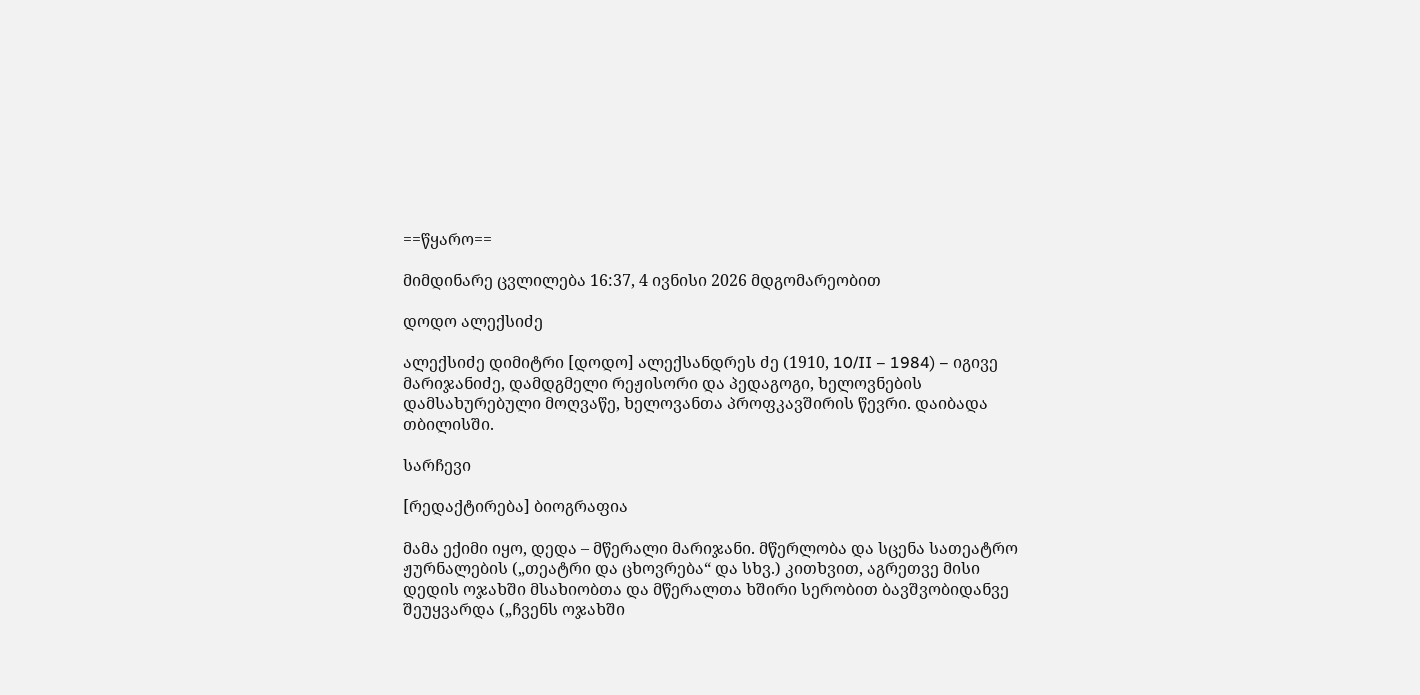==წყარო==

მიმდინარე ცვლილება 16:37, 4 ივნისი 2026 მდგომარეობით

დოდო ალექსიძე

ალექსიძე დიმიტრი [დოდო] ალექსანდრეს ძე (1910, 10/II – 1984) – იგივე მარიჯანიძე, დამდგმელი რეჟისორი და პედაგოგი, ხელოვნების დამსახურებული მოღვაწე, ხელოვანთა პროფკავშირის წევრი. დაიბადა თბილისში.

სარჩევი

[რედაქტირება] ბიოგრაფია

მამა ექიმი იყო, დედა – მწერალი მარიჯანი. მწერლობა და სცენა სათეატრო ჟურნალების („თეატრი და ცხოვრება“ და სხვ.) კითხვით, აგრეთვე მისი დედის ოჯახში მსახიობთა და მწერალთა ხშირი სერობით ბავშვობიდანვე შეუყვარდა („ჩვენს ოჯახში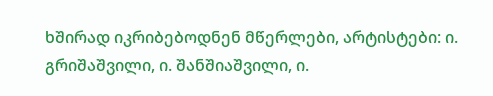ხშირად იკრიბებოდნენ მწერლები, არტისტები: ი. გრიშაშვილი, ი. შანშიაშვილი, ი.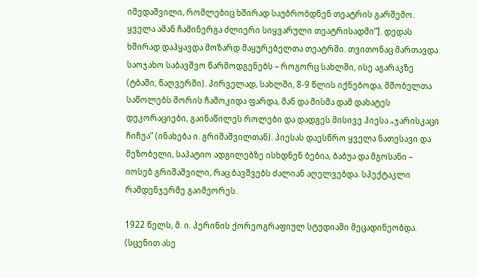იმედაშვილი, რომლებიც ხშირად საუბრობდნენ თეატრის გარშემო. ყველა ამან ჩამინერგა ძლიერი სიყვარული თეატრისადმი“]. დედას ხშირად დაჰყავდა მოზარდ მაყურებელთა თეატრში. თვითონაც მართავდა საოჯახო საბავშვო წარმოდგენებს – როგორც სახლში, ისე აგარაკზე (ტბაში, წაღვერში). პირველად, სახლში, 8-9 წლის იქნებოდა, მშობელთა საწოლებს შორის ჩამოკიდა ფარდა, მან და მისმა დამ დახატეს დეკორაციები, გაინაწილეს როლები და დადგეს მისივე პიესა „ჯარისკაცი ჩიჩუა“ (ინახება ი. გრიშაშვილთან). პიესას დაესწრო ყველა ნათესავი და მეზობელი, საპატიო ადგილებზე ისხდნენ ბებია, ბაბუა და მგოსანი – იოსებ გრიშაშვილი, რაც ბავშვებს ძალიან აღელვებდა. სპექტაკლი რამდენჯერმე გაიმეორეს.

1922 წელს, მ. ი. პერინის ქორეოგრაფიულ სტუდიაში მეცადინეობდა. (სცენით ასე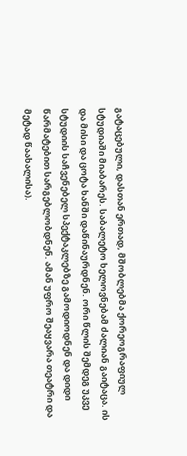გატაცებული, დასთან ერთად, მშობლებმა ქორეოგრაფიულ სტუდიაში მიაბარეს. საბალეტო ხელოვნებამ ძალიან გაიტაცა. ის და მისი და ცოტა ხანში დაწინაურდნენ. ორი წლის შემდეგ უკვე სტუდიის საჩვენებელ სპექტაკლებზე გამოდიოდნენ და დიდი წარმატებით სარგებლობდნენ. ამან უფრო შეაყვარა თეატრი და მეტად წაახალისა).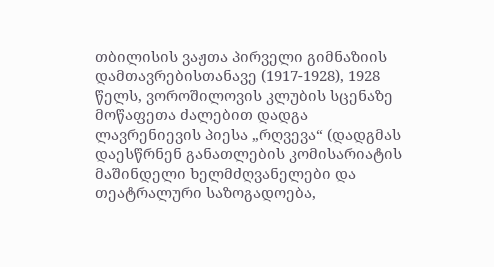თბილისის ვაჟთა პირველი გიმნაზიის დამთავრებისთანავე (1917-1928), 1928 წელს, ვოროშილოვის კლუბის სცენაზე მოწაფეთა ძალებით დადგა ლავრენიევის პიესა „რღვევა“ (დადგმას დაესწრნენ განათლების კომისარიატის მაშინდელი ხელმძღვანელები და თეატრალური საზოგადოება,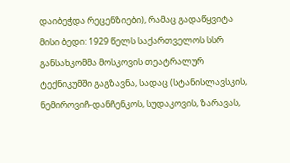დაიბეჭდა რეცენზიები), რამაც გადაწყვიტა მისი ბედი: 1929 წელს საქართველოს სსრ განსახკომმა მოსკოვის თეატრალურ ტექნიკუმში გაგზავნა, სადაც (სტანისლავსკის, ნემიროვიჩ-დანჩენკოს, სუდაკოვის, ზარავას,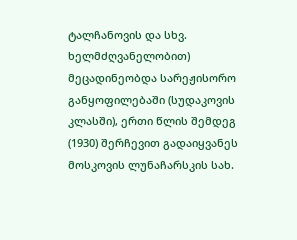ტალჩანოვის და სხვ. ხელმძღვანელობით) მეცადინეობდა სარეჟისორო განყოფილებაში (სუდაკოვის კლასში), ერთი წლის შემდეგ (1930) შერჩევით გადაიყვანეს მოსკოვის ლუნაჩარსკის სახ.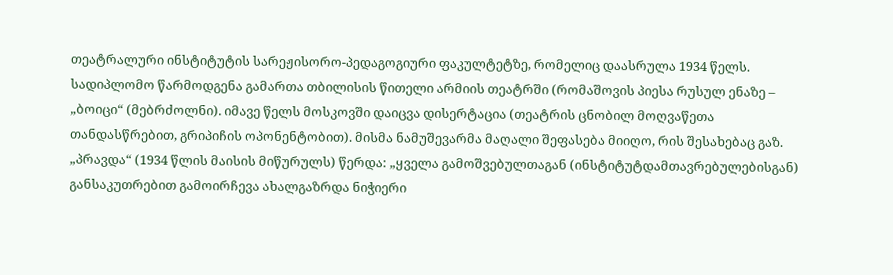თეატრალური ინსტიტუტის სარეჟისორო-პედაგოგიური ფაკულტეტზე, რომელიც დაასრულა 1934 წელს. სადიპლომო წარმოდგენა გამართა თბილისის წითელი არმიის თეატრში (რომაშოვის პიესა რუსულ ენაზე – „ბოიცი“ (მებრძოლნი). იმავე წელს მოსკოვში დაიცვა დისერტაცია (თეატრის ცნობილ მოღვაწეთა თანდასწრებით, გრიპიჩის ოპონენტობით). მისმა ნამუშევარმა მაღალი შეფასება მიიღო, რის შესახებაც გაზ. „პრავდა“ (1934 წლის მაისის მიწურულს) წერდა: „ყველა გამოშვებულთაგან (ინსტიტუტდამთავრებულებისგან) განსაკუთრებით გამოირჩევა ახალგაზრდა ნიჭიერი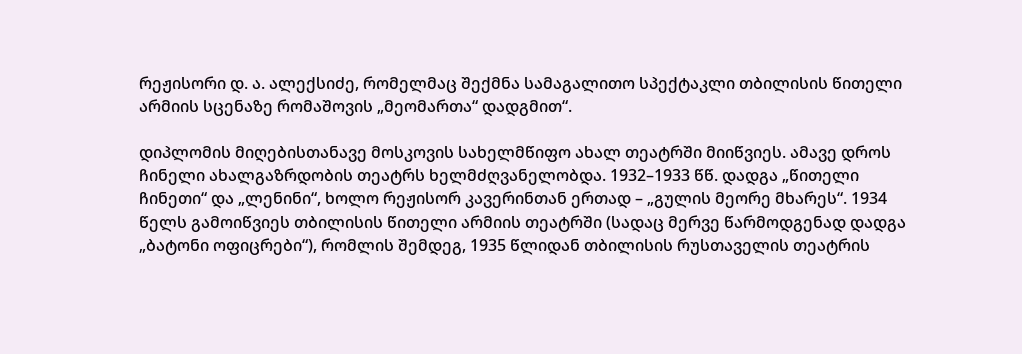რეჟისორი დ. ა. ალექსიძე, რომელმაც შექმნა სამაგალითო სპექტაკლი თბილისის წითელი არმიის სცენაზე რომაშოვის „მეომართა“ დადგმით“.

დიპლომის მიღებისთანავე მოსკოვის სახელმწიფო ახალ თეატრში მიიწვიეს. ამავე დროს ჩინელი ახალგაზრდობის თეატრს ხელმძღვანელობდა. 1932–1933 წწ. დადგა „წითელი ჩინეთი“ და „ლენინი“, ხოლო რეჟისორ კავერინთან ერთად – „გულის მეორე მხარეს“. 1934 წელს გამოიწვიეს თბილისის წითელი არმიის თეატრში (სადაც მერვე წარმოდგენად დადგა „ბატონი ოფიცრები“), რომლის შემდეგ, 1935 წლიდან თბილისის რუსთაველის თეატრის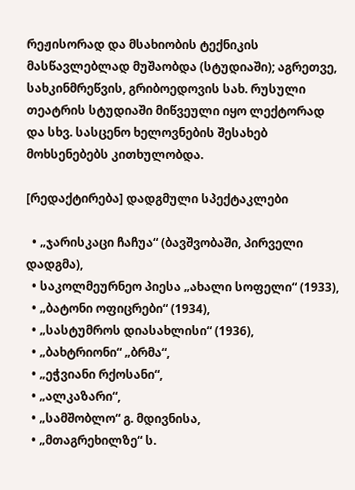რეჟისორად და მსახიობის ტექნიკის მასწავლებლად მუშაობდა (სტუდიაში); აგრეთვე, სახკინმრეწვის, გრიბოედოვის სახ. რუსული თეატრის სტუდიაში მიწვეული იყო ლექტორად და სხვ. სასცენო ხელოვნების შესახებ მოხსენებებს კითხულობდა.

[რედაქტირება] დადგმული სპექტაკლები

  • „ჯარისკაცი ჩაჩუა“ (ბავშვობაში, პირველი დადგმა),
  • საკოლმეურნეო პიესა „ახალი სოფელი“ (1933),
  • „ბატონი ოფიცრები“ (1934),
  • „სასტუმროს დიასახლისი“ (1936),
  • „ბახტრიონი“ „ბრმა“,
  • „ეჭვიანი რქოსანი“,
  • „ალკაზარი“,
  • „სამშობლო“ გ. მდივნისა,
  • „მთაგრეხილზე“ ს.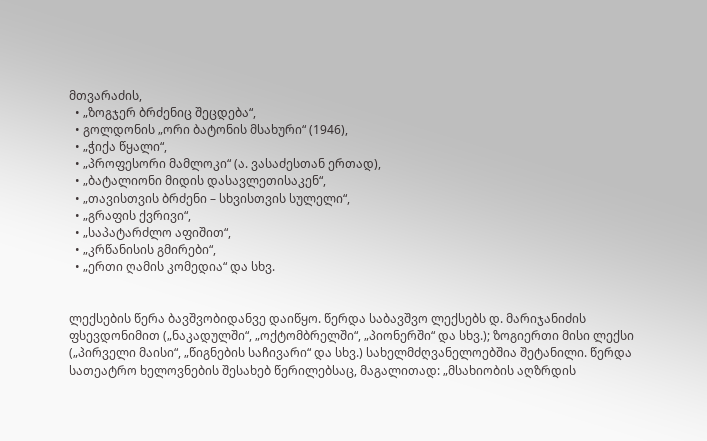მთვარაძის,
  • „ზოგჯერ ბრძენიც შეცდება“,
  • გოლდონის „ორი ბატონის მსახური“ (1946),
  • „ჭიქა წყალი“,
  • „პროფესორი მამლოკი“ (ა. ვასაძესთან ერთად),
  • „ბატალიონი მიდის დასავლეთისაკენ“,
  • „თავისთვის ბრძენი – სხვისთვის სულელი“,
  • „გრაფის ქვრივი“,
  • „საპატარძლო აფიშით“,
  • „კრწანისის გმირები“,
  • „ერთი ღამის კომედია“ და სხვ.


ლექსების წერა ბავშვობიდანვე დაიწყო. წერდა საბავშვო ლექსებს დ. მარიჯანიძის ფსევდონიმით („ნაკადულში“, „ოქტომბრელში“, „პიონერში“ და სხვ.); ზოგიერთი მისი ლექსი („პირველი მაისი“, „წიგნების საჩივარი“ და სხვ.) სახელმძღვანელოებშია შეტანილი. წერდა სათეატრო ხელოვნების შესახებ წერილებსაც, მაგალითად: „მსახიობის აღზრდის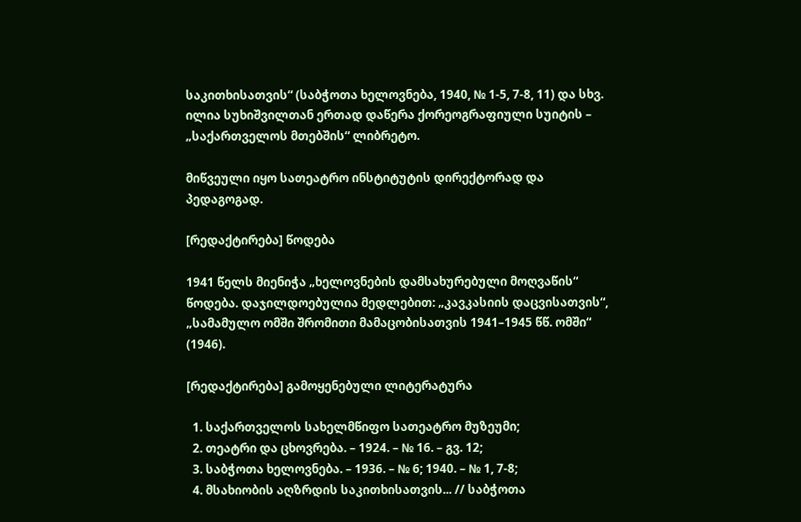საკითხისათვის“ (საბჭოთა ხელოვნება, 1940, № 1-5, 7-8, 11) და სხვ. ილია სუხიშვილთან ერთად დაწერა ქორეოგრაფიული სუიტის – „საქართველოს მთებშის“ ლიბრეტო.

მიწვეული იყო სათეატრო ინსტიტუტის დირექტორად და პედაგოგად.

[რედაქტირება] წოდება

1941 წელს მიენიჭა „ხელოვნების დამსახურებული მოღვაწის“ წოდება. დაჯილდოებულია მედლებით: „კავკასიის დაცვისათვის“, „სამამულო ომში შრომითი მამაცობისათვის 1941–1945 წწ. ომში“ (1946).

[რედაქტირება] გამოყენებული ლიტერატურა

  1. საქართველოს სახელმწიფო სათეატრო მუზეუმი;
  2. თეატრი და ცხოვრება. – 1924. – № 16. – გვ. 12;
  3. საბჭოთა ხელოვნება. – 1936. – № 6; 1940. – № 1, 7-8;
  4. მსახიობის აღზრდის საკითხისათვის... // საბჭოთა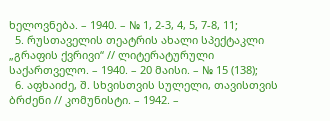ხელოვნება. – 1940. – № 1, 2-3, 4, 5, 7-8, 11;
  5. რუსთაველის თეატრის ახალი სპექტაკლი „გრაფის ქვრივი“ // ლიტერატურული საქართველო. – 1940. – 20 მაისი. – № 15 (138);
  6. აფხაიძე, შ. სხვისთვის სულელი, თავისთვის ბრძენი // კომუნისტი. – 1942. –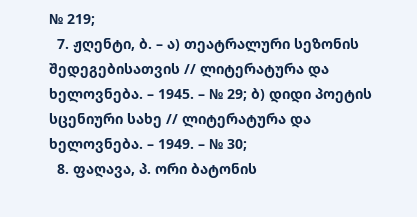№ 219;
  7. ჟღენტი, ბ. – ა) თეატრალური სეზონის შედეგებისათვის // ლიტერატურა და ხელოვნება. – 1945. – № 29; ბ) დიდი პოეტის სცენიური სახე // ლიტერატურა და ხელოვნება. – 1949. – № 30;
  8. ფაღავა, პ. ორი ბატონის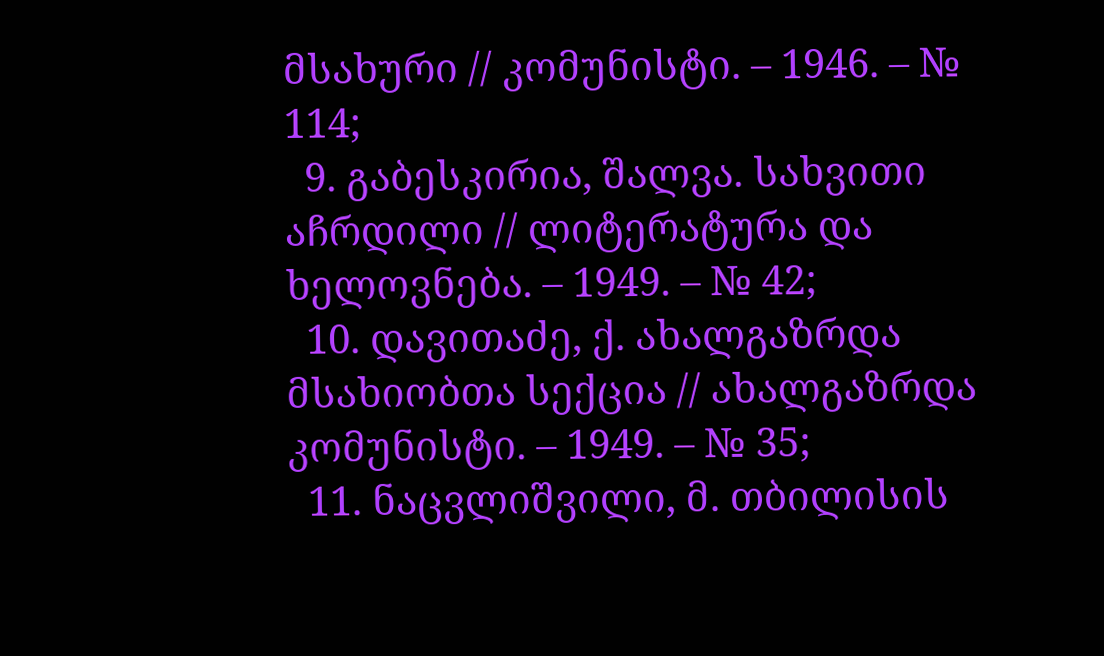მსახური // კომუნისტი. – 1946. – № 114;
  9. გაბესკირია, შალვა. სახვითი აჩრდილი // ლიტერატურა და ხელოვნება. – 1949. – № 42;
  10. დავითაძე, ქ. ახალგაზრდა მსახიობთა სექცია // ახალგაზრდა კომუნისტი. – 1949. – № 35;
  11. ნაცვლიშვილი, მ. თბილისის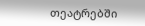თეატრებში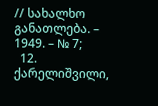// სახალხო განათლება. – 1949. – № 7;
  12. ქარელიშვილი,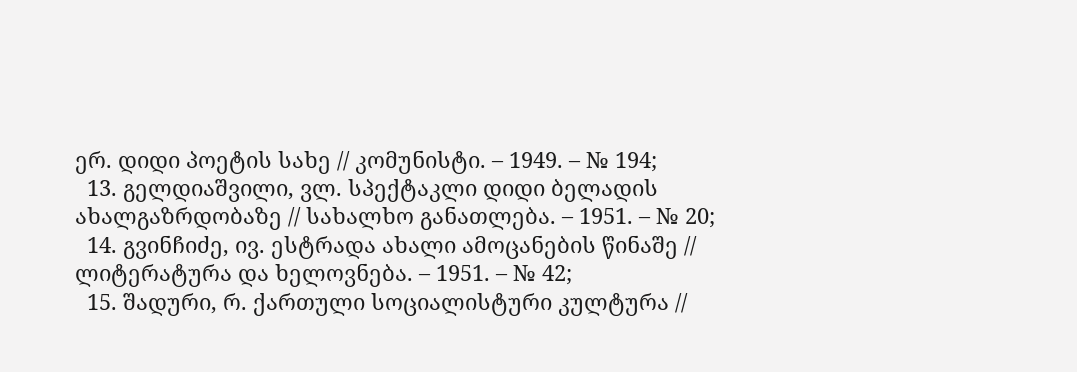ერ. დიდი პოეტის სახე // კომუნისტი. – 1949. – № 194;
  13. გელდიაშვილი, ვლ. სპექტაკლი დიდი ბელადის ახალგაზრდობაზე // სახალხო განათლება. – 1951. – № 20;
  14. გვინჩიძე, ივ. ესტრადა ახალი ამოცანების წინაშე // ლიტერატურა და ხელოვნება. – 1951. – № 42;
  15. შადური, რ. ქართული სოციალისტური კულტურა //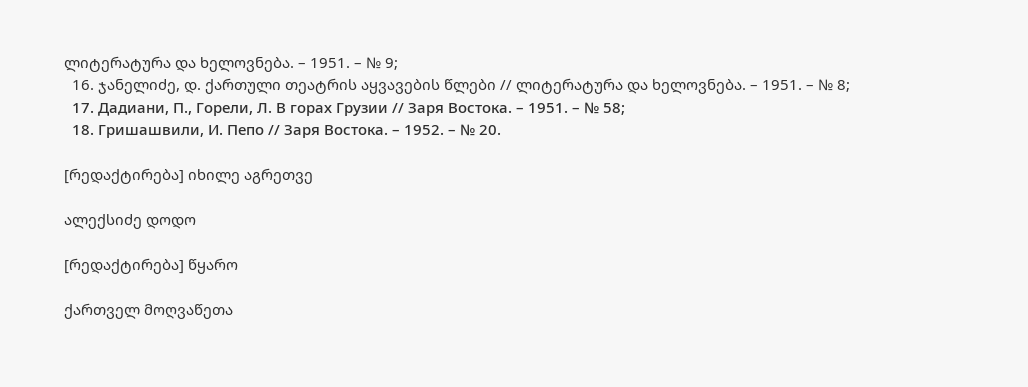ლიტერატურა და ხელოვნება. – 1951. – № 9;
  16. ჯანელიძე, დ. ქართული თეატრის აყვავების წლები // ლიტერატურა და ხელოვნება. – 1951. – № 8;
  17. Дадиани, П., Горели, Л. В горах Грузии // Заря Востока. – 1951. – № 58;
  18. Гришашвили, И. Пепо // Заря Востока. – 1952. – № 20.

[რედაქტირება] იხილე აგრეთვე

ალექსიძე დოდო

[რედაქტირება] წყარო

ქართველ მოღვაწეთა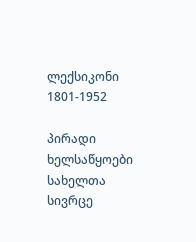ლექსიკონი 1801-1952

პირადი ხელსაწყოები
სახელთა სივრცე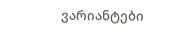ვარიანტები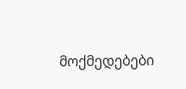მოქმედებები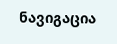ნავიგაცია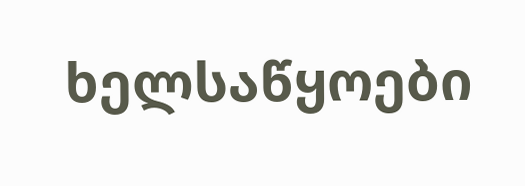ხელსაწყოები